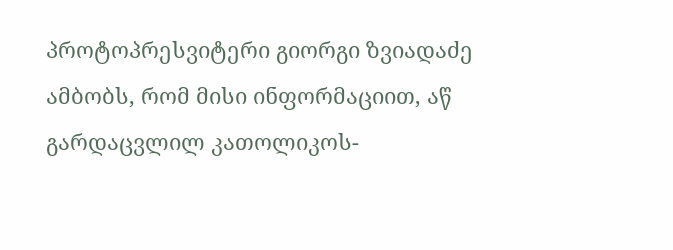პროტოპრესვიტერი გიორგი ზვიადაძე ამბობს, რომ მისი ინფორმაციით, აწ გარდაცვლილ კათოლიკოს-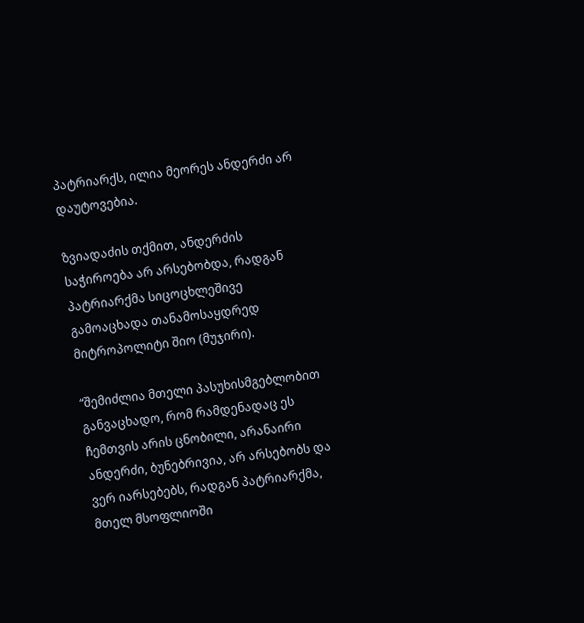პატრიარქს, ილია მეორეს ანდერძი არ დაუტოვებია.

ზვიადაძის თქმით, ანდერძის საჭიროება არ არსებობდა, რადგან პატრიარქმა სიცოცხლეშივე გამოაცხადა თანამოსაყდრედ მიტროპოლიტი შიო (მუჯირი).

“შემიძლია მთელი პასუხისმგებლობით განვაცხადო, რომ რამდენადაც ეს ჩემთვის არის ცნობილი, არანაირი ანდერძი, ბუნებრივია, არ არსებობს და ვერ იარსებებს, რადგან პატრიარქმა, მთელ მსოფლიოში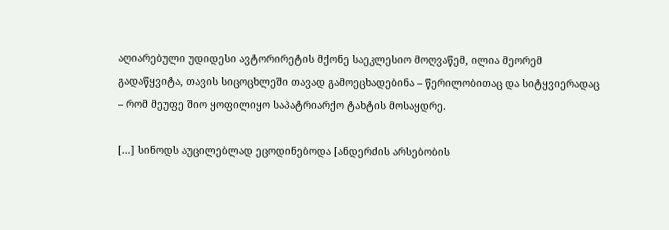აღიარებული უდიდესი ავტორირეტის მქონე საეკლესიო მოღვაწემ, ილია მეორემ გადაწყვიტა, თავის სიცოცხლეში თავად გამოეცხადებინა – წერილობითაც და სიტყვიერადაც – რომ მეუფე შიო ყოფილიყო საპატრიარქო ტახტის მოსაყდრე.

[…] სინოდს აუცილებლად ეცოდინებოდა [ანდერძის არსებობის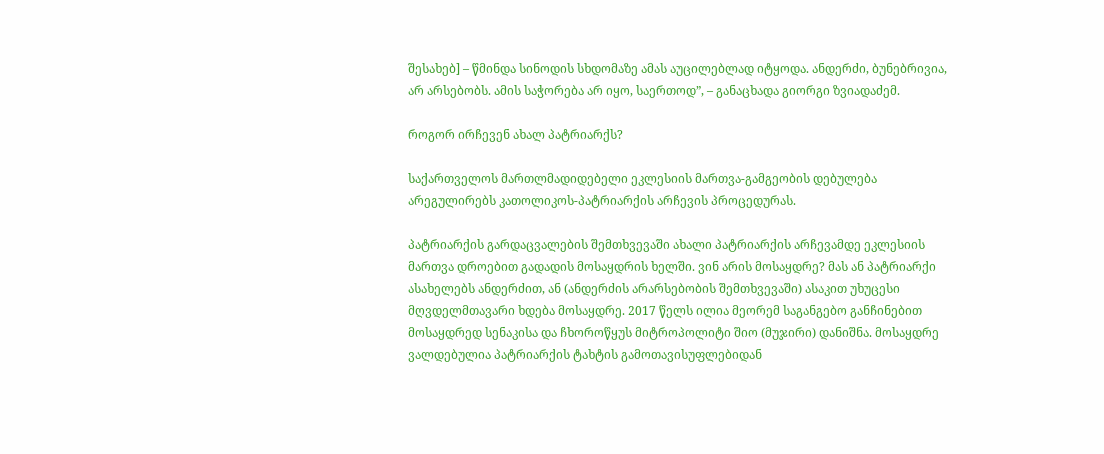შესახებ] – წმინდა სინოდის სხდომაზე ამას აუცილებლად იტყოდა. ანდერძი, ბუნებრივია, არ არსებობს. ამის საჭორება არ იყო, საერთოდ”, – განაცხადა გიორგი ზვიადაძემ.

როგორ ირჩევენ ახალ პატრიარქს?

საქართველოს მართლმადიდებელი ეკლესიის მართვა-გამგეობის დებულება არეგულირებს კათოლიკოს-პატრიარქის არჩევის პროცედურას.

პატრიარქის გარდაცვალების შემთხვევაში ახალი პატრიარქის არჩევამდე ეკლესიის მართვა დროებით გადადის მოსაყდრის ხელში. ვინ არის მოსაყდრე? მას ან პატრიარქი ასახელებს ანდერძით, ან (ანდერძის არარსებობის შემთხვევაში) ასაკით უხუცესი მღვდელმთავარი ხდება მოსაყდრე. 2017 წელს ილია მეორემ საგანგებო განჩინებით მოსაყდრედ სენაკისა და ჩხოროწყუს მიტროპოლიტი შიო (მუჯირი) დანიშნა. მოსაყდრე ვალდებულია პატრიარქის ტახტის გამოთავისუფლებიდან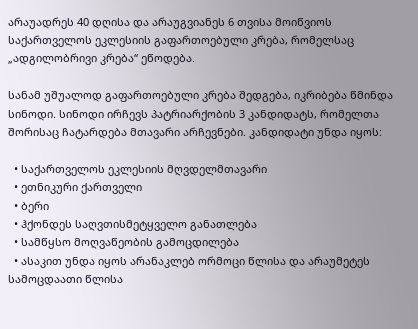არაუადრეს 40 დღისა და არაუგვიანეს 6 თვისა მოიწვიოს საქართველოს ეკლესიის გაფართოებული კრება, რომელსაც „ადგილობრივი კრება“ ეწოდება.

სანამ უშუალოდ გაფართოებული კრება შედგება, იკრიბება წმინდა სინოდი. სინოდი ირჩევს პატრიარქობის 3 კანდიდატს, რომელთა შორისაც ჩატარდება მთავარი არჩევნები. კანდიდატი უნდა იყოს:

  • საქართველოს ეკლესიის მღვდელმთავარი
  • ეთნიკური ქართველი
  • ბერი
  • ჰქონდეს საღვთისმეტყველო განათლება
  • სამწყსო მოღვაწეობის გამოცდილება
  • ასაკით უნდა იყოს არანაკლებ ორმოცი წლისა და არაუმეტეს სამოცდაათი წლისა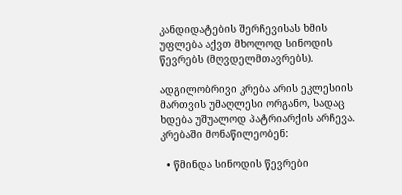კანდიდატების შერჩევისას ხმის უფლება აქვთ მხოლოდ სინოდის წევრებს (მღვდელმთავრებს).

ადგილობრივი კრება არის ეკლესიის მართვის უმაღლესი ორგანო, სადაც ხდება უშუალოდ პატრიარქის არჩევა. კრებაში მონაწილეობენ:

  • წმინდა სინოდის წევრები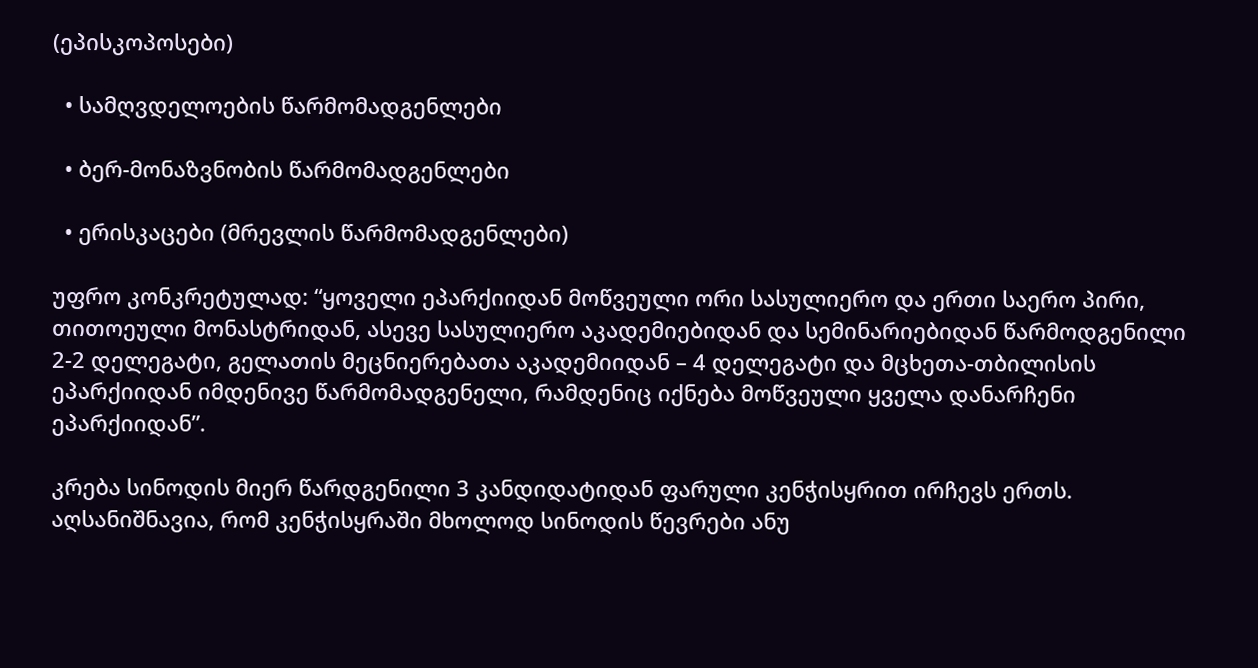(ეპისკოპოსები)

  • სამღვდელოების წარმომადგენლები

  • ბერ-მონაზვნობის წარმომადგენლები

  • ერისკაცები (მრევლის წარმომადგენლები)

უფრო კონკრეტულად: “ყოველი ეპარქიიდან მოწვეული ორი სასულიერო და ერთი საერო პირი, თითოეული მონასტრიდან, ასევე სასულიერო აკადემიებიდან და სემინარიებიდან წარმოდგენილი 2-2 დელეგატი, გელათის მეცნიერებათა აკადემიიდან – 4 დელეგატი და მცხეთა-თბილისის ეპარქიიდან იმდენივე წარმომადგენელი, რამდენიც იქნება მოწვეული ყველა დანარჩენი ეპარქიიდან”.

კრება სინოდის მიერ წარდგენილი 3 კანდიდატიდან ფარული კენჭისყრით ირჩევს ერთს. აღსანიშნავია, რომ კენჭისყრაში მხოლოდ სინოდის წევრები ანუ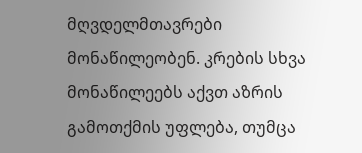მღვდელმთავრები მონაწილეობენ. კრების სხვა მონაწილეებს აქვთ აზრის გამოთქმის უფლება, თუმცა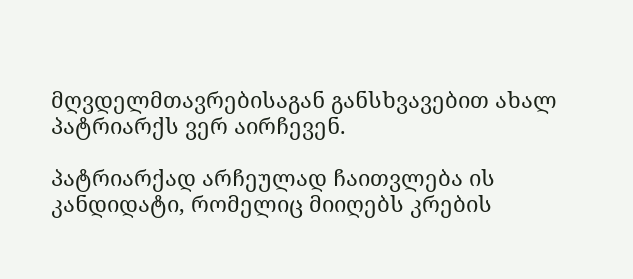მღვდელმთავრებისაგან განსხვავებით ახალ პატრიარქს ვერ აირჩევენ.

პატრიარქად არჩეულად ჩაითვლება ის კანდიდატი, რომელიც მიიღებს კრების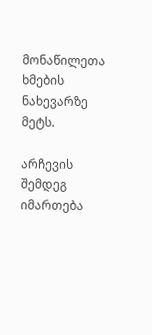მონაწილეთა ხმების ნახევარზე მეტს.

არჩევის შემდეგ იმართება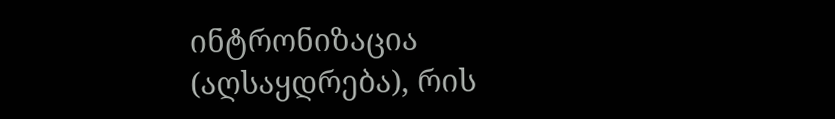ინტრონიზაცია (აღსაყდრება), რის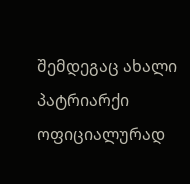შემდეგაც ახალი პატრიარქი ოფიციალურად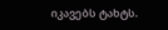იკავებს ტახტს.